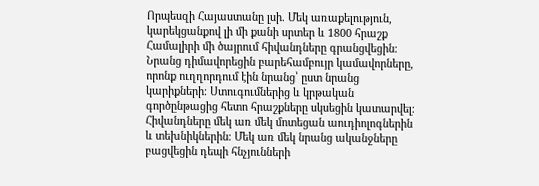Որպեսզի Հայաստանը լսի. Մեկ առաքելություն, կարեկցանքով լի մի քանի սրտեր և 1800 հրաշք
Համալիրի մի ծայրում հիվանդները գրանցվեցին։ Նրանց դիմավորեցին բարեհամբույր կամավորները, որոնք ուղղորդում էին նրանց՝ ըստ նրանց կարիքների։ Ստուգումներից և կրթական գործընթացից հետո հրաշքները սկսեցին կատարվել։ Հիվանդները մեկ առ մեկ մոտեցան աուդիոլոգներին և տեխնիկներին։ Մեկ առ մեկ նրանց ականջները բացվեցին դեպի հնչյունների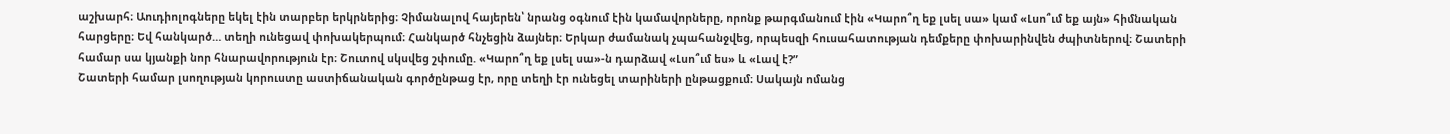աշխարհ։ Աուդիոլոգները եկել էին տարբեր երկրներից։ Չիմանալով հայերեն՝ նրանց օգնում էին կամավորները, որոնք թարգմանում էին «Կարո՞ղ եք լսել սա» կամ «Լսո՞ւմ եք այն» հիմնական հարցերը։ Եվ հանկարծ… տեղի ունեցավ փոխակերպում։ Հանկարծ հնչեցին ձայներ։ Երկար ժամանակ չպահանջվեց, որպեսզի հուսահատության դեմքերը փոխարինվեն ժպիտներով։ Շատերի համար սա կյանքի նոր հնարավորություն էր։ Շուտով սկսվեց շփումը. «Կարո՞ղ եք լսել սա»-ն դարձավ «Լսո՞ւմ ես» և «Լավ է?”
Շատերի համար լսողության կորուստը աստիճանական գործընթաց էր, որը տեղի էր ունեցել տարիների ընթացքում։ Սակայն ոմանց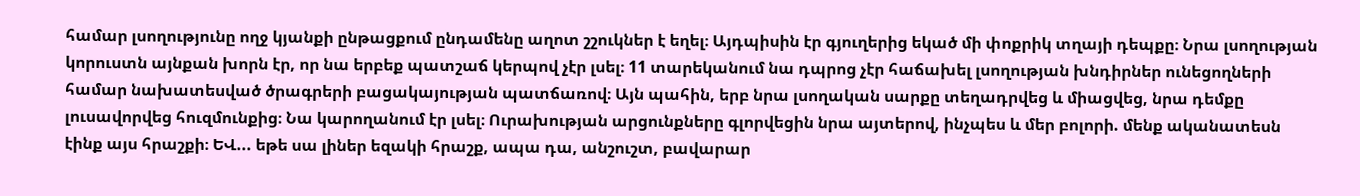համար լսողությունը ողջ կյանքի ընթացքում ընդամենը աղոտ շշուկներ է եղել։ Այդպիսին էր գյուղերից եկած մի փոքրիկ տղայի դեպքը։ Նրա լսողության կորուստն այնքան խորն էր, որ նա երբեք պատշաճ կերպով չէր լսել։ 11 տարեկանում նա դպրոց չէր հաճախել լսողության խնդիրներ ունեցողների համար նախատեսված ծրագրերի բացակայության պատճառով։ Այն պահին, երբ նրա լսողական սարքը տեղադրվեց և միացվեց, նրա դեմքը լուսավորվեց հուզմունքից։ Նա կարողանում էր լսել։ Ուրախության արցունքները գլորվեցին նրա այտերով, ինչպես և մեր բոլորի. մենք ականատեսն էինք այս հրաշքի։ ԵՎ... եթե սա լիներ եզակի հրաշք, ապա դա, անշուշտ, բավարար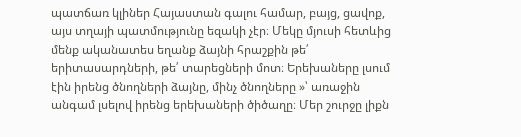պատճառ կլիներ Հայաստան գալու համար, բայց, ցավոք, այս տղայի պատմությունը եզակի չէր։ Մեկը մյուսի հետևից մենք ականատես եղանք ձայնի հրաշքին թե՛ երիտասարդների, թե՛ տարեցների մոտ։ Երեխաները լսում էին իրենց ծնողների ձայնը, մինչ ծնողները »՝ առաջին անգամ լսելով իրենց երեխաների ծիծաղը։ Մեր շուրջը լիքն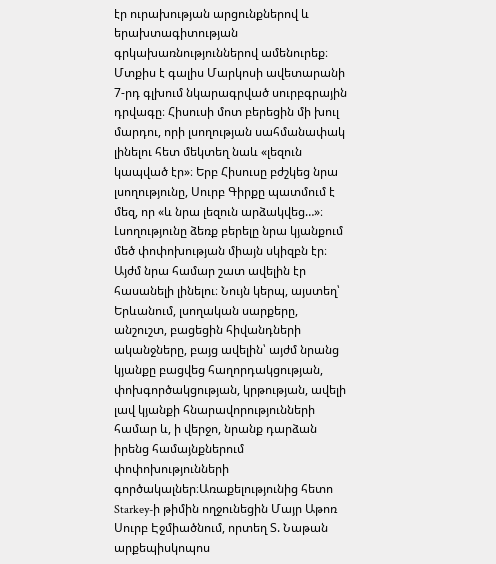էր ուրախության արցունքներով և երախտագիտության գրկախառնություններով ամենուրեք։
Մտքիս է գալիս Մարկոսի ավետարանի 7-րդ գլխում նկարագրված սուրբգրային դրվագը։ Հիսուսի մոտ բերեցին մի խուլ մարդու, որի լսողության սահմանափակ լինելու հետ մեկտեղ նաև «լեզուն կապված էր»։ Երբ Հիսուսը բժշկեց նրա լսողությունը, Սուրբ Գիրքը պատմում է մեզ, որ «և նրա լեզուն արձակվեց…»։ Լսողությունը ձեռք բերելը նրա կյանքում մեծ փոփոխության միայն սկիզբն էր։ Այժմ նրա համար շատ ավելին էր հասանելի լինելու։ Նույն կերպ, այստեղ՝ Երևանում, լսողական սարքերը, անշուշտ, բացեցին հիվանդների ականջները, բայց ավելին՝ այժմ նրանց կյանքը բացվեց հաղորդակցության, փոխգործակցության, կրթության, ավելի լավ կյանքի հնարավորությունների համար և, ի վերջո, նրանք դարձան իրենց համայնքներում փոփոխությունների գործակալներ։Առաքելությունից հետո Starkey-ի թիմին ողջունեցին Մայր Աթոռ Սուրբ Էջմիածնում, որտեղ Տ. Նաթան արքեպիսկոպոս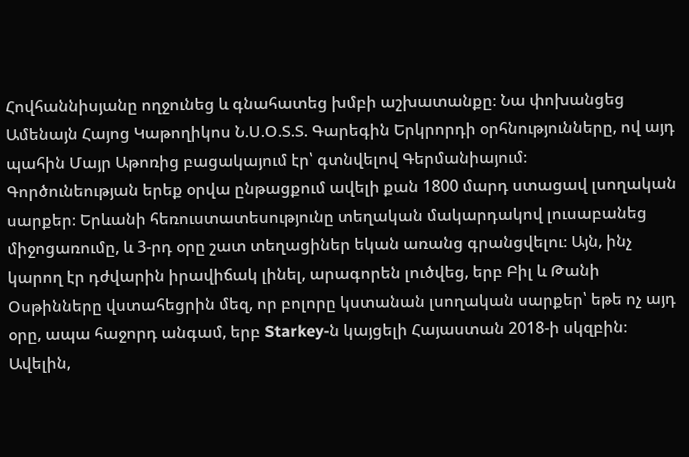Հովհաննիսյանը ողջունեց և գնահատեց խմբի աշխատանքը։ Նա փոխանցեց Ամենայն Հայոց Կաթողիկոս Ն.Ս.Օ.Տ.Տ. Գարեգին Երկրորդի օրհնությունները, ով այդ պահին Մայր Աթոռից բացակայում էր՝ գտնվելով Գերմանիայում։
Գործունեության երեք օրվա ընթացքում ավելի քան 1800 մարդ ստացավ լսողական սարքեր։ Երևանի հեռուստատեսությունը տեղական մակարդակով լուսաբանեց միջոցառումը, և 3-րդ օրը շատ տեղացիներ եկան առանց գրանցվելու։ Այն, ինչ կարող էր դժվարին իրավիճակ լինել, արագորեն լուծվեց, երբ Բիլ և Թանի Օսթինները վստահեցրին մեզ, որ բոլորը կստանան լսողական սարքեր՝ եթե ոչ այդ օրը, ապա հաջորդ անգամ, երբ Starkey-ն կայցելի Հայաստան 2018-ի սկզբին։ Ավելին,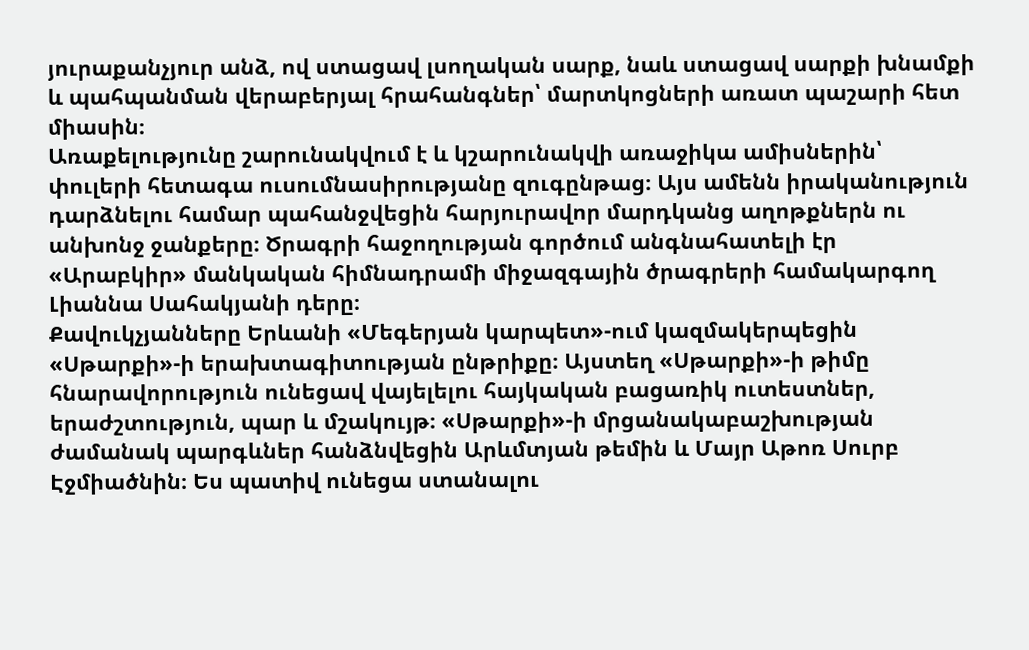յուրաքանչյուր անձ, ով ստացավ լսողական սարք, նաև ստացավ սարքի խնամքի և պահպանման վերաբերյալ հրահանգներ՝ մարտկոցների առատ պաշարի հետ միասին։
Առաքելությունը շարունակվում է և կշարունակվի առաջիկա ամիսներին՝ փուլերի հետագա ուսումնասիրությանը զուգընթաց։ Այս ամենն իրականություն դարձնելու համար պահանջվեցին հարյուրավոր մարդկանց աղոթքներն ու անխոնջ ջանքերը։ Ծրագրի հաջողության գործում անգնահատելի էր «Արաբկիր» մանկական հիմնադրամի միջազգային ծրագրերի համակարգող Լիաննա Սահակյանի դերը։
Քավուկչյանները Երևանի «Մեգերյան կարպետ»-ում կազմակերպեցին «Սթարքի»-ի երախտագիտության ընթրիքը։ Այստեղ «Սթարքի»-ի թիմը հնարավորություն ունեցավ վայելելու հայկական բացառիկ ուտեստներ, երաժշտություն, պար և մշակույթ։ «Սթարքի»-ի մրցանակաբաշխության ժամանակ պարգևներ հանձնվեցին Արևմտյան թեմին և Մայր Աթոռ Սուրբ Էջմիածնին։ Ես պատիվ ունեցա ստանալու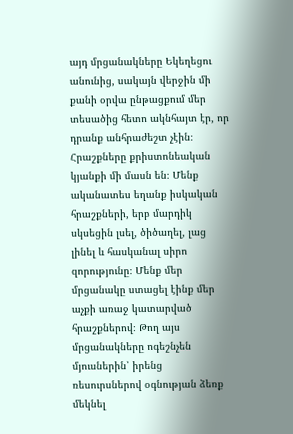այդ մրցանակները Եկեղեցու անունից, սակայն վերջին մի քանի օրվա ընթացքում մեր տեսածից հետո ակնհայտ էր, որ դրանք անհրաժեշտ չէին։ Հրաշքները քրիստոնեական կյանքի մի մասն են։ Մենք ականատես եղանք իսկական հրաշքների, երբ մարդիկ սկսեցին լսել, ծիծաղել, լաց լինել և հասկանալ սիրո զորությունը։ Մենք մեր մրցանակը ստացել էինք մեր աչքի առաջ կատարված հրաշքներով։ Թող այս մրցանակները ոգեշնչեն մյուսներին՝ իրենց ռեսուրսներով օգնության ձեռք մեկնել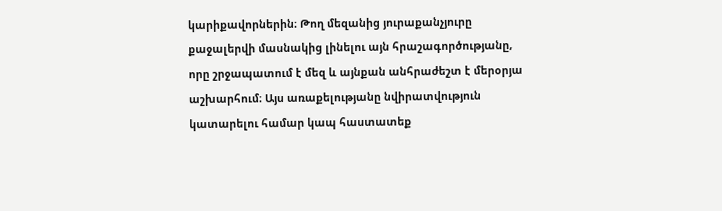կարիքավորներին։ Թող մեզանից յուրաքանչյուրը քաջալերվի մասնակից լինելու այն հրաշագործությանը, որը շրջապատում է մեզ և այնքան անհրաժեշտ է մերօրյա աշխարհում։ Այս առաքելությանը նվիրատվություն կատարելու համար կապ հաստատեք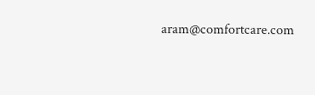aram@comfortcare.com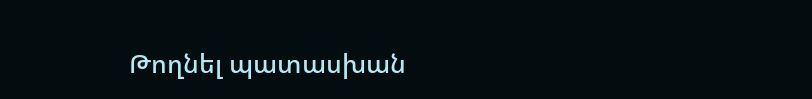Թողնել պատասխան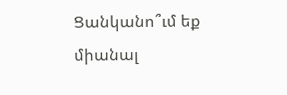Ցանկանո՞ւմ եք միանալ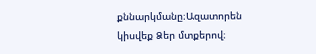քննարկմանը։Ազատորեն կիսվեք Ձեր մտքերով։